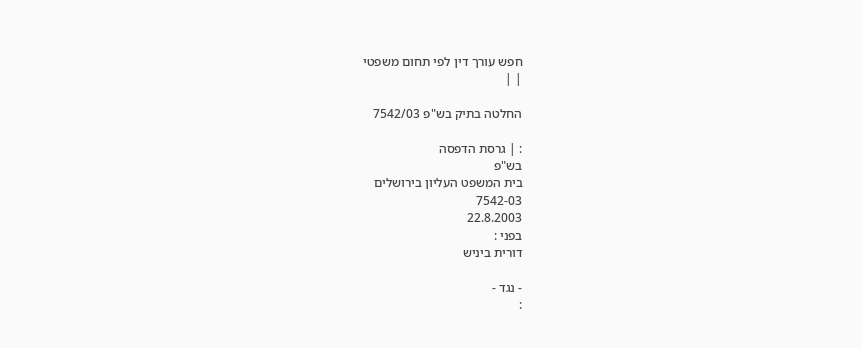חפש עורך דין לפי תחום משפטי
| |

החלטה בתיק בש"פ 7542/03

: | גרסת הדפסה
בש"פ
בית המשפט העליון בירושלים
7542-03
22.8.2003
בפני :
דורית ביניש

- נגד -
: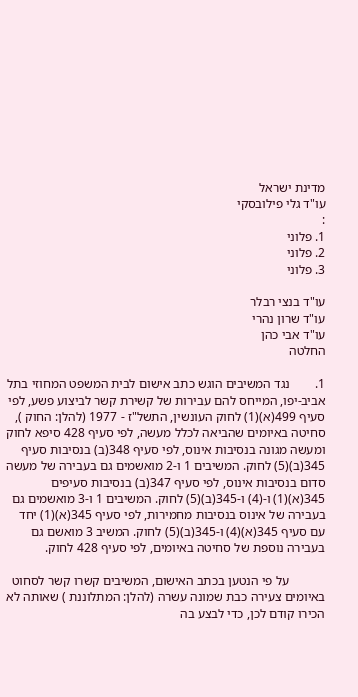מדינת ישראל
עו"ד גלי פילובסקי
:
1. פלוני
2. פלוני
3. פלוני

עו"ד בנצי רבלר
עו"ד שרון נהרי
עו"ד אבי כהן
החלטה

1.        נגד המשיבים הוגש כתב אישום לבית המשפט המחוזי בתל אביב-יפו, המייחס להם עבירות של קשירת קשר לביצוע פשע, לפי סעיף 499(א)(1) לחוק העונשין, התשל"ז - 1977 (להלן: החוק ), סחיטה באיומים שהביאה לכלל מעשה, לפי סעיף 428 סיפא לחוק ומעשה מגונה בנסיבות אינוס, לפי סעיף 348(ב) בנסיבות סעיף 345(ב)(5) לחוק. המשיבים 1 ו-2 מואשמים גם בעבירה של מעשה סדום בנסיבות אינוס, לפי סעיף 347(ב) בנסיבות סעיפים 345(א)(1) ו-(4) ו-345(ב)(5) לחוק. המשיבים 1 ו-3 מואשמים גם בעבירה של אינוס בנסיבות מחמירות, לפי סעיף 345(א)(1) יחד עם סעיף 345(א)(4) ו-345(ב)(5) לחוק. המשיב 3 מואשם גם בעבירה נוספת של סחיטה באיומים, לפי סעיף 428 לחוק.

           על פי הנטען בכתב האישום, המשיבים קשרו קשר לסחוט באיומים צעירה כבת שמונה עשרה (להלן: המתלוננת ) שאותה לא הכירו קודם לכן, כדי לבצע בה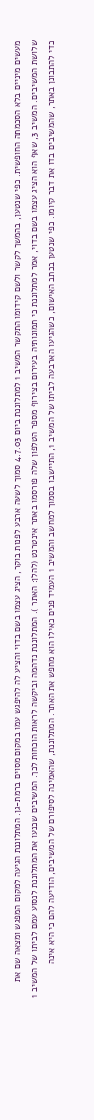מעשים מיניים בלא הסכמתה החופשית. כפי שנטען, בהמשך לקשר ולשם קידומו התקשר המשיב 1 למתלוננת ביום 4.7.03 סמוך לשעה ארבע לפנות בוקר, הציג עצמו בשם בדוי והציע לה להיפגש עמו במקום מסוים ברמת-גן. המתלוננת הגיעה למקום המפגש ומצאה שם את שלושת המשיבים. המשיב 3, שאף הוא הציג עצמו בשם בדוי, אמר למתלוננת כי תמונותיה בעירום בצירוף מספר הטלפון שלה פורסמו באתר אינטרנט (להלן: האתר ). המתלוננת נדהמה וביקשה לראות הוכחות לכך. המשיבים שכנעו את המתלוננת לנסוע עמם לביתו של המשיב 1 כדי להתבונן באתר, שהמשיבים בדו את דבר קיומו. כפי שנטען בכתב האישום, כשהגיעו הארבעה לביתו של המשיב 1, התיישבו בסמוך למחשב והמשיב 1 העמיד פנים כאילו הוא מחפש את האתר. המתלוננת, שהאמינה לסיפורם של המשיבים, הודיעה להם כי היא אינה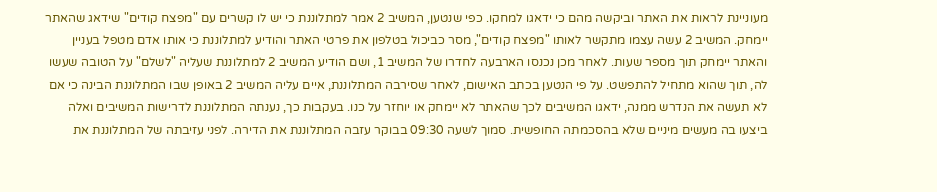מעוניינת לראות את האתר וביקשה מהם כי ידאגו למחקו. כפי שנטען, המשיב 2 אמר למתלוננת כי יש לו קשרים עם "מפצח קודים" שידאג שהאתר יימחק. המשיב 2 עשה עצמו מתקשר לאותו "מפצח קודים", מסר כביכול בטלפון את פרטי האתר והודיע למתלוננת כי אותו אדם מטפל בעניין והאתר יימחק תוך מספר שעות. לאחר מכן נכנסו הארבעה לחדרו של המשיב 1, ושם הודיע המשיב 2 למתלוננת שעליה "לשלם" על הטובה שעשו לה, תוך שהוא מתחיל להתפשט. על פי הנטען בכתב האישום, לאחר שסירבה המתלוננת, איים עליה המשיב 2 באופן שבו המתלוננת הבינה כי אם לא תעשה את הנדרש ממנה, ידאגו המשיבים לכך שהאתר לא יימחק או יוחזר על כנו. בעקבות כך, נענתה המתלוננת לדרישות המשיבים ואלה ביצעו בה מעשים מיניים שלא בהסכמתה החופשית. סמוך לשעה 09:30 בבוקר עזבה המתלוננת את הדירה. לפני עזיבתה של המתלוננת את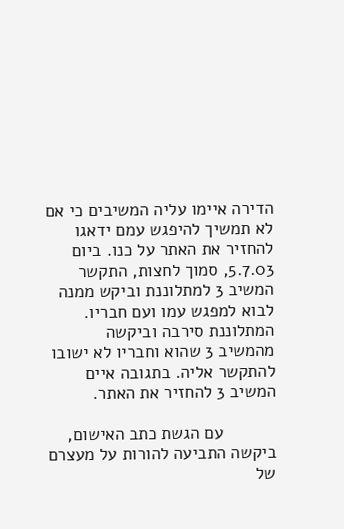הדירה איימו עליה המשיבים כי אם לא תמשיך להיפגש עמם ידאגו להחזיר את האתר על כנו. ביום 5.7.03, סמוך לחצות, התקשר המשיב 3 למתלוננת וביקש ממנה לבוא למפגש עמו ועם חבריו. המתלוננת סירבה וביקשה מהמשיב 3 שהוא וחבריו לא ישובו להתקשר אליה. בתגובה איים המשיב 3 להחזיר את האתר.

           עם הגשת כתב האישום, ביקשה התביעה להורות על מעצרם של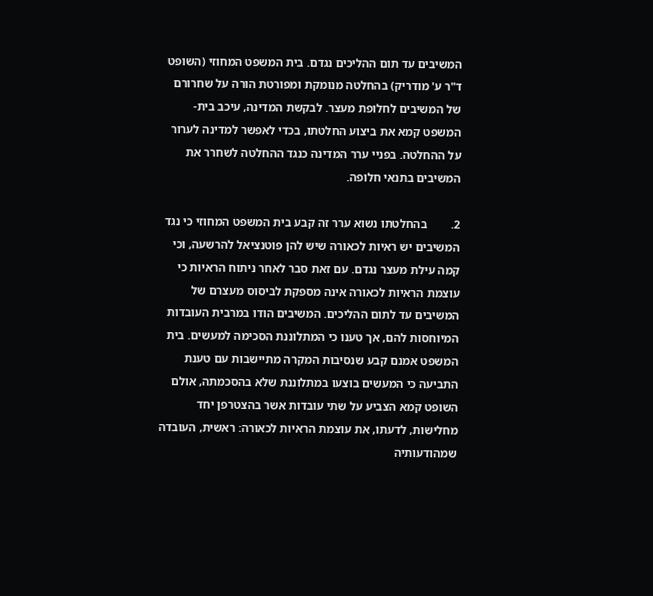המשיבים עד תום ההליכים נגדם. בית המשפט המחוזי (השופט ד"ר ע' מודריק) בהחלטה מנומקת ומפורטת הורה על שחרורם של המשיבים לחלופת מעצר. לבקשת המדינה, עיכב בית-המשפט קמא את ביצוע החלטתו, בכדי לאפשר למדינה לערור על ההחלטה. בפניי ערר המדינה כנגד ההחלטה לשחרר את המשיבים בתנאי חלופה.

2.        בהחלטתו נשוא ערר זה קבע בית המשפט המחוזי כי נגד המשיבים יש ראיות לכאורה שיש להן פוטנציאל להרשעה, וכי קמה עילת מעצר נגדם. עם זאת סבר לאחר ניתוח הראיות כי עוצמת הראיות לכאורה אינה מספקת לביסוס מעצרם של המשיבים עד לתום ההליכים. המשיבים הודו במרבית העובדות המיוחסות להם, אך טענו כי המתלוננת הסכימה למעשים. בית המשפט אמנם קבע שנסיבות המקרה מתיישבות עם טענת התביעה כי המעשים בוצעו במתלוננת שלא בהסכמתה, אולם השופט קמא הצביע על שתי עובדות אשר בהצטרפן יחד מחלישות, לדעתו, את עוצמת הראיות לכאורה: ראשית, העובדה שמהודעותיה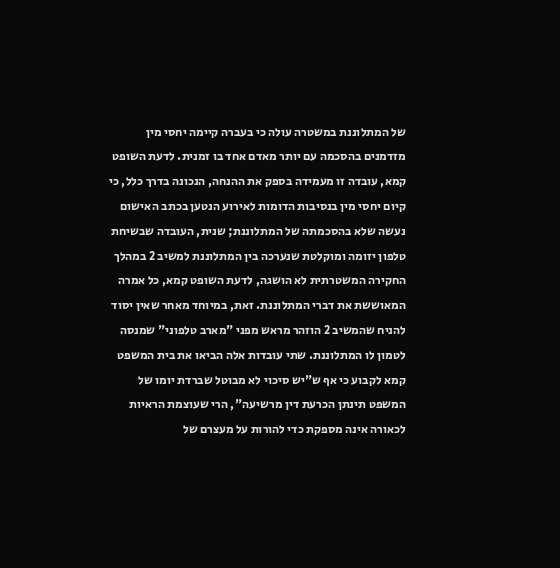של המתלוננת במשטרה עולה כי בעברה קיימה יחסי מין מזדמנים בהסכמה עם יותר מאדם אחד בו זמנית. לדעת השופט קמא, עובדה זו מעמידה בספק את ההנחה, הנכונה בדרך כלל, כי קיום יחסי מין בנסיבות הדומות לאירוע הנטען בכתב האישום נעשה שלא בהסכמתה של המתלוננת; שנית, העובדה שבשיחת טלפון יזומה ומוקלטת שנערכה בין המתלוננת למשיב 2 במהלך החקירה המשטרתית לא הושגה, לדעת השופט קמא, כל אמרה המאוששת את דברי המתלוננת. זאת, במיוחד מאחר שאין יסוד להניח שהמשיב 2 הוזהר מראש מפני "מארב טלפוני" שמנסה לטמון לו המתלוננת. שתי עובדות אלה הביאו את בית המשפט קמא לקבוע כי אף ש"יש סיכוי לא מבוטל שברדת יומו של המשפט תינתן הכרעת דין מרשיעה", הרי שעוצמת הראיות לכאורה אינה מספקת כדי להורות על מעצרם של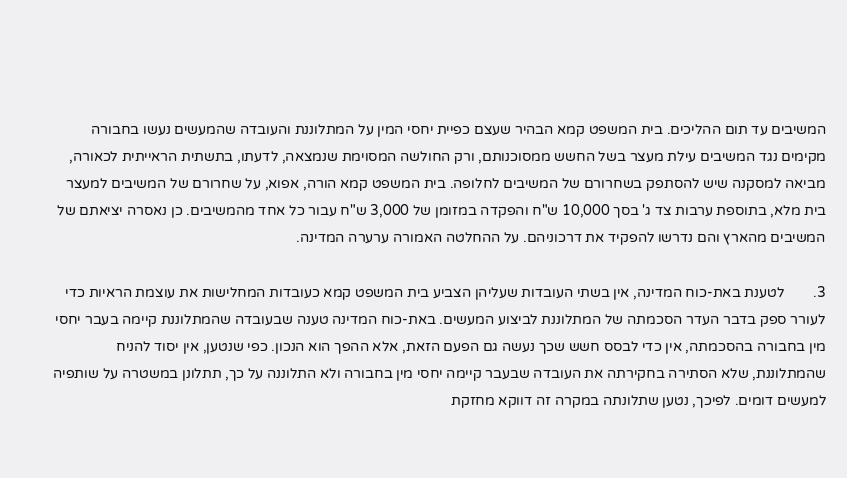המשיבים עד תום ההליכים. בית המשפט קמא הבהיר שעצם כפיית יחסי המין על המתלוננת והעובדה שהמעשים נעשו בחבורה מקימים נגד המשיבים עילת מעצר בשל החשש ממסוכנותם, ורק החולשה המסוימת שנמצאה, לדעתו, בתשתית הראייתית לכאורה, מביאה למסקנה שיש להסתפק בשחרורם של המשיבים לחלופה. בית המשפט קמא הורה, אפוא, על שחרורם של המשיבים למעצר בית מלא, בתוספת ערבות צד ג' בסך 10,000 ש"ח והפקדה במזומן של 3,000 ש"ח עבור כל אחד מהמשיבים. כן נאסרה יציאתם של המשיבים מהארץ והם נדרשו להפקיד את דרכוניהם. על ההחלטה האמורה ערערה המדינה.

3.        לטענת באת-כוח המדינה, אין בשתי העובדות שעליהן הצביע בית המשפט קמא כעובדות המחלישות את עוצמת הראיות כדי לעורר ספק בדבר העדר הסכמתה של המתלוננת לביצוע המעשים. באת-כוח המדינה טענה שבעובדה שהמתלוננת קיימה בעבר יחסי מין בחבורה בהסכמתה, אין כדי לבסס חשש שכך נעשה גם הפעם הזאת, אלא ההפך הוא הנכון. כפי שנטען, אין יסוד להניח שהמתלוננת, שלא הסתירה בחקירתה את העובדה שבעבר קיימה יחסי מין בחבורה ולא התלוננה על כך, תתלונן במשטרה על שותפיה למעשים דומים. לפיכך, נטען שתלונתה במקרה זה דווקא מחזקת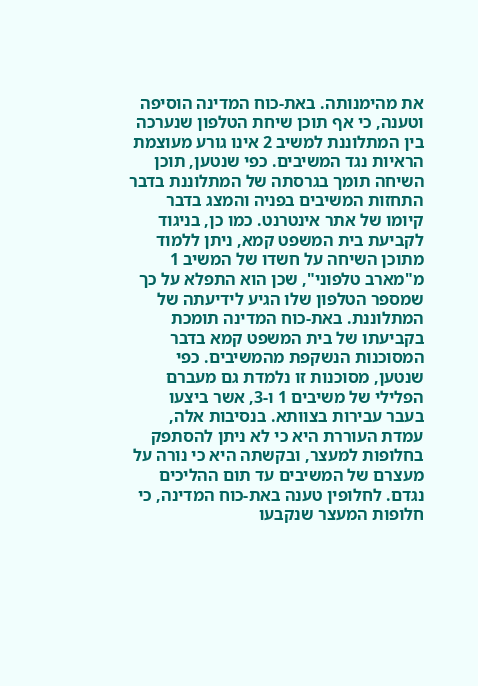את מהימנותה. באת-כוח המדינה הוסיפה וטענה, כי אף תוכן שיחת הטלפון שנערכה בין המתלוננת למשיב 2 אינו גורע מעוצמת הראיות נגד המשיבים. כפי שנטען, תוכן השיחה תומך בגרסתה של המתלוננת בדבר התחזות המשיבים בפניה והמצג בדבר קיומו של אתר אינטרנט. כמו כן, בניגוד לקביעת בית המשפט קמא, ניתן ללמוד מתוכן השיחה על חשדו של המשיב 1 מ"מארב טלפוני", שכן הוא התפלא על כך שמספר הטלפון שלו הגיע לידיעתה של המתלוננת. באת-כוח המדינה תומכת בקביעתו של בית המשפט קמא בדבר המסוכנות הנשקפת מהמשיבים. כפי שנטען, מסוכנות זו נלמדת גם מעברם הפלילי של משיבים 1 ו-3, אשר ביצעו בעבר עבירות בצוותא. בנסיבות אלה, עמדת העוררת היא כי לא ניתן להסתפק בחלופות למעצר, ובקשתה היא כי נורה על מעצרם של המשיבים עד תום ההליכים נגדם. לחלופין טענה באת-כוח המדינה, כי חלופות המעצר שנקבעו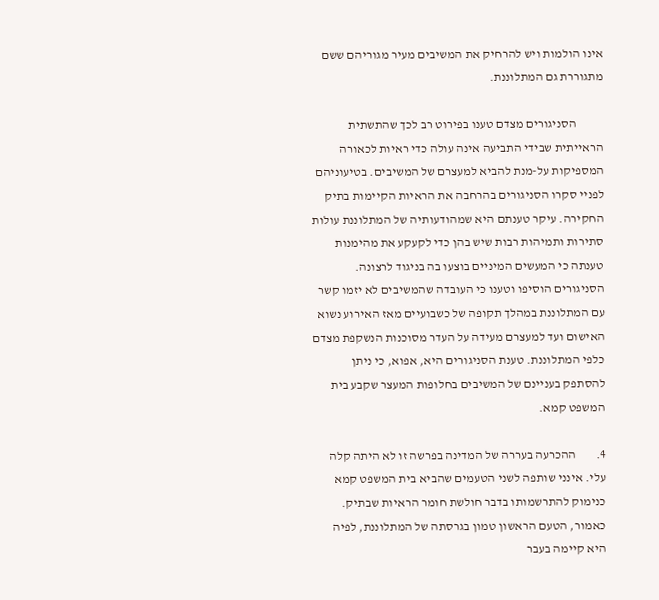אינו הולמות ויש להרחיק את המשיבים מעיר מגוריהם ששם מתגוררת גם המתלוננת.

           הסניגורים מצדם טענו בפירוט רב לכך שהתשתית הראייתית שבידי התביעה אינה עולה כדי ראיות לכאורה המספיקות על-מנת להביא למעצרם של המשיבים. בטיעוניהם לפניי סקרו הסניגורים בהרחבה את הראיות הקיימות בתיק החקירה. עיקר טענתם היא שמהודעותיה של המתלוננת עולות סתירות ותמיהות רבות שיש בהן כדי לקעקע את מהימנות טענתה כי המעשים המיניים בוצעו בה בניגוד לרצונה. הסניגורים הוסיפו וטענו כי העובדה שהמשיבים לא יזמו קשר עם המתלוננת במהלך תקופה של כשבועיים מאז האירוע נשוא האישום ועד למעצרם מעידה על העדר מסוכנות הנשקפת מצדם כלפי המתלוננת. טענת הסניגורים היא, אפוא, כי ניתן להסתפק בעניינם של המשיבים בחלופות המעצר שקבע בית המשפט קמא.

4.        ההכרעה בעררה של המדינה בפרשה זו לא היתה קלה עלי. אינני שותפה לשני הטעמים שהביא בית המשפט קמא כנימוק להתרשמותו בדבר חולשת חומר הראיות שבתיק. כאמור, הטעם הראשון טמון בגרסתה של המתלוננת, לפיה היא קיימה בעבר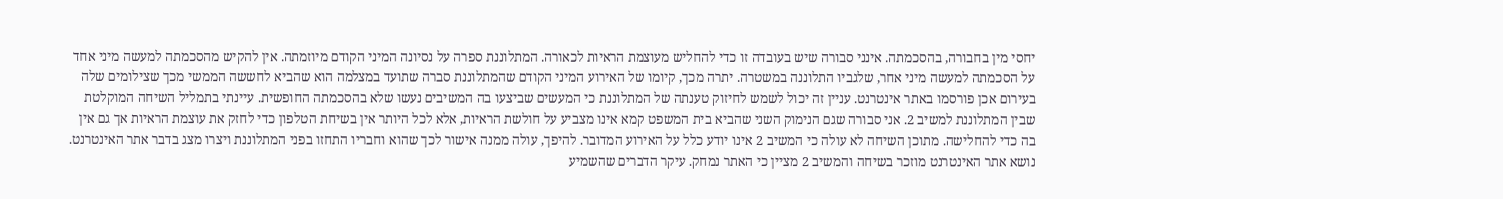יחסי מין בחבורה, בהסכמתה. אינני סבורה שיש בעובדה זו כדי להחליש מעוצמת הראיות לכאורה. המתלוננת ספרה על נסיונה המיני הקודם מיוזמתה. אין להקיש מהסכמתה למעשה מיני אחד על הסכמתה למעשה מיני אחר, שלגביו התלוננה במשטרה. יתרה מכך, קיומו של האירוע המיני הקודם שהמתלוננת סברה שתועד במצלמה הוא שהביא לחששה הממשי מכך שצילומים שלה בעירום אכן פורסמו באתר אינטרנט. עניין זה יכול לשמש לחיזוק טענתה של המתלוננת כי המעשים שביצעו בה המשיבים נעשו שלא בהסכמתה החופשית. עיינתי בתמליל השיחה המוקלטת שבין המתלוננת למשיב 2. אני סבורה שגם הנימוק השני שהביא בית המשפט קמא אינו מצביע על חולשת הראיות, אלא לכל היותר אין בשיחת הטלפון כדי לחזק את עוצמת הראיות אך גם אין בה כדי להחלישה. מתוכן השיחה לא עולה כי המשיב 2 אינו יודע כלל על האירוע המדובר. להיפך, עולה ממנה אישור לכך שהוא וחבריו התחזו בפני המתלוננת ויצרו מצג בדבר אתר האינטרנט. נושא אתר האינטרנט מוזכר בשיחה והמשיב 2 מציין כי האתר נמחק. עיקר הדברים שהשמיע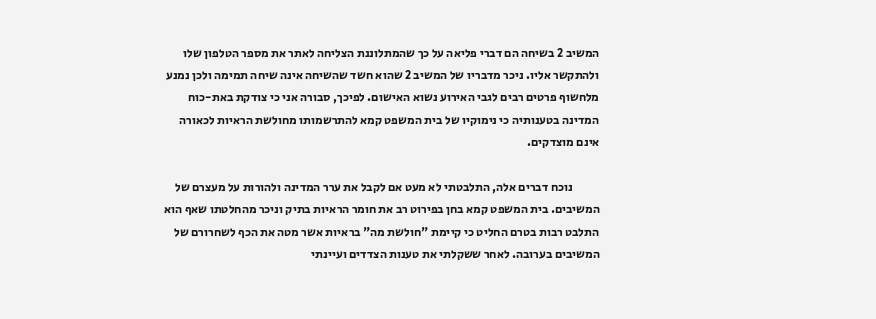המשיב 2 בשיחה הם דברי פליאה על כך שהמתלוננת הצליחה לאתר את מספר הטלפון שלו ולהתקשר אליו. ניכר מדבריו של המשיב 2 שהוא חשד שהשיחה אינה שיחה תמימה ולכן נמנע מלחשוף פרטים רבים לגבי האירוע נשוא האישום. לפיכך, סבורה אני כי צודקת באת-כוח המדינה בטענותיה כי נימוקיו של בית המשפט קמא להתרשמותו מחולשת הראיות לכאורה אינם מוצדקים.

           נוכח דברים אלה, התלבטתי לא מעט אם לקבל את ערר המדינה ולהורות על מעצרם של המשיבים. בית המשפט קמא בחן בפירוט רב את חומר הראיות בתיק וניכר מהחלטתו שאף הוא התלבט רבות בטרם החליט כי קיימת "חולשת מה" בראיות אשר מטה את הכף לשחרורם של המשיבים בערובה. לאחר ששקלתי את טענות הצדדים ועיינתי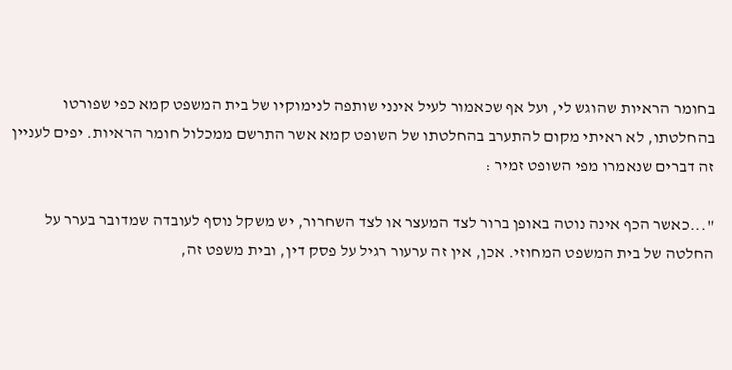בחומר הראיות שהוגש לי, ועל אף שכאמור לעיל אינני שותפה לנימוקיו של בית המשפט קמא כפי שפורטו בהחלטתו, לא ראיתי מקום להתערב בהחלטתו של השופט קמא אשר התרשם ממכלול חומר הראיות. יפים לעניין זה דברים שנאמרו מפי השופט זמיר :

"...כאשר הכף אינה נוטה באופן ברור לצד המעצר או לצד השחרור, יש משקל נוסף לעובדה שמדובר בערר על החלטה של בית המשפט המחוזי. אכן, אין זה ערעור רגיל על פסק דין, ובית משפט זה,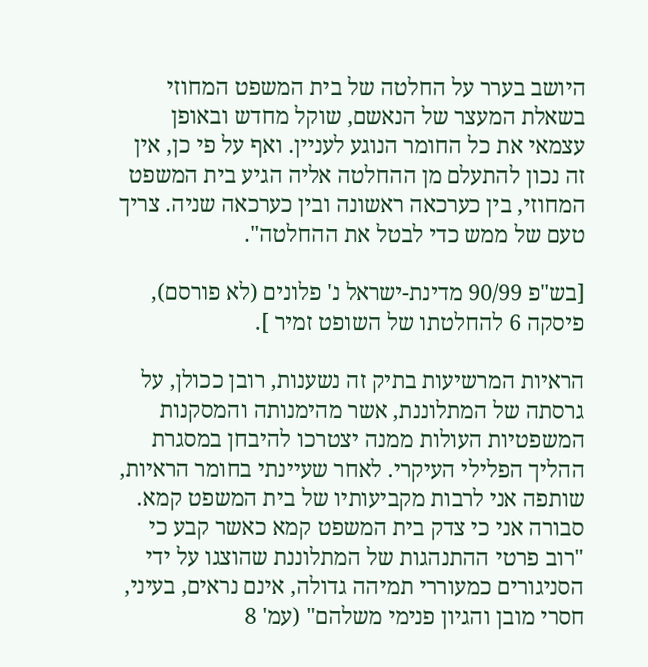היושב בערר על החלטה של בית המשפט המחוזי בשאלת המעצר של הנאשם, שוקל מחדש ובאופן עצמאי את כל החומר הנוגע לעניין. ואף על פי כן, אין זה נכון להתעלם מן ההחלטה אליה הגיע בית המשפט המחוזי, בין כערכאה ראשונה ובין כערכאה שניה. צריך טעם של ממש כדי לבטל את ההחלטה".

[בש"פ 90/99 מדינת-ישראל נ' פלונים (לא פורסם), פיסקה 6 להחלטתו של השופט זמיר ].

הראיות המרשיעות בתיק זה נשענות, רובן ככולן, על גרסתה של המתלוננת, אשר מהימנותה והמסקנות המשפטיות העולות ממנה יצטרכו להיבחן במסגרת ההליך הפלילי העיקרי. לאחר שעיינתי בחומר הראיות, שותפה אני לרבות מקביעותיו של בית המשפט קמא. סבורה אני כי צדק בית המשפט קמא כאשר קבע כי "רוב פרטי ההתנהגות של המתלוננת שהוצגו על ידי הסניגורים כמעוררי תמיהה גדולה, אינם נראים, בעיני, חסרי מובן והגיון פנימי משלהם" (עמ' 8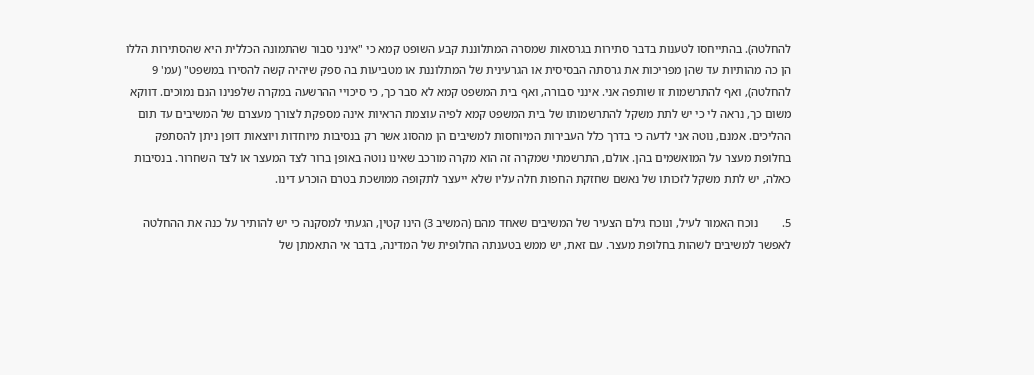להחלטה). בהתייחסו לטענות בדבר סתירות בגרסאות שמסרה המתלוננת קבע השופט קמא כי "אינני סבור שהתמונה הכללית היא שהסתירות הללו הן כה מהותיות עד שהן מפריכות את גרסתה הבסיסית או הגרעינית של המתלוננת או מטביעות בה ספק שיהיה קשה להסירו במשפט" (עמ' 9 להחלטה), ואף להתרשמות זו שותפה אני. אינני סבורה, ואף בית המשפט קמא לא סבר כך, כי סיכויי ההרשעה במקרה שלפנינו הנם נמוכים. דווקא משום כך, נראה לי כי יש לתת משקל להתרשמותו של בית המשפט קמא לפיה עוצמת הראיות אינה מספקת לצורך מעצרם של המשיבים עד תום ההליכים. אמנם, נוטה אני לדעה כי בדרך כלל העבירות המיוחסות למשיבים הן מהסוג אשר רק בנסיבות מיוחדות ויוצאות דופן ניתן להסתפק בחלופת מעצר על המואשמים בהן. אולם, התרשמתי שמקרה זה הוא מקרה מורכב שאינו נוטה באופן ברור לצד המעצר או לצד השחרור. בנסיבות כאלה, יש לתת משקל לזכותו של נאשם שחזקת החפות חלה עליו שלא ייעצר לתקופה ממושכת בטרם הוכרע דינו.

5.        נוכח האמור לעיל, ונוכח גילם הצעיר של המשיבים שאחד מהם (המשיב 3) הינו קטין, הגעתי למסקנה כי יש להותיר על כנה את ההחלטה לאפשר למשיבים לשהות בחלופת מעצר. עם זאת, יש ממש בטענתה החלופית של המדינה, בדבר אי התאמתן של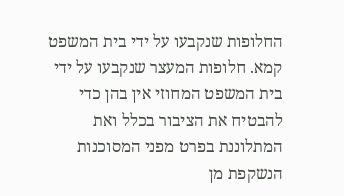החלופות שנקבעו על ידי בית המשפט קמא. חלופות המעצר שנקבעו על ידי בית המשפט המחוזי אין בהן כדי להבטיח את הציבור בכלל ואת המתלוננת בפרט מפני המסוכנות הנשקפת מן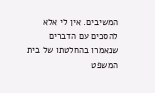המשיבים. אין לי אלא להסכים עם הדברים שנאמרו בהחלטתו של בית המשפט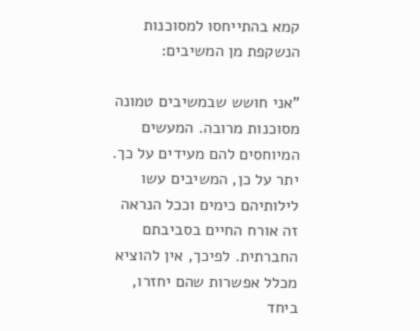קמא בהתייחסו למסוכנות הנשקפת מן המשיבים:

"אני חושש שבמשיבים טמונה מסוכנות מרובה. המעשים המיוחסים להם מעידים על כך. יתר על כן, המשיבים עשו לילותיהם כימים וככל הנראה זה אורח החיים בסביבתם החברתית. לפיכך, אין להוציא מכלל אפשרות שהם יחזרו, ביחד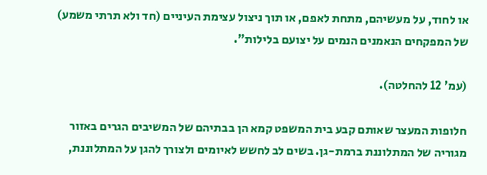או לחוד, על מעשיהם, מתחת לאפם, או תוך ניצול עצימת העיניים (חד ולא תרתי משמע) של המפקחים הנאמנים הנמים על יצועם בלילות".

(עמ' 12 להחלטה).

חלופות המעצר שאותם קבע בית המשפט קמא הן בבתיהם של המשיבים הגרים באזור מגוריה של המתלוננת ברמת-גן. בשים לב לחשש לאיומים ולצורך להגן על המתלוננת,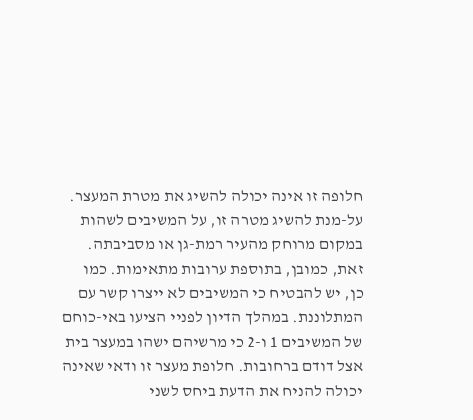חלופה זו אינה יכולה להשיג את מטרת המעצר. על-מנת להשיג מטרה זו, על המשיבים לשהות במקום מרוחק מהעיר רמת-גן או מסביבתה. זאת, כמובן, בתוספת ערובות מתאימות. כמו כן, יש להבטיח כי המשיבים לא ייצרו קשר עם המתלוננת. במהלך הדיון לפניי הציעו באי-כוחם של המשיבים 1 ו-2 כי מרשיהם ישהו במעצר בית אצל דודם ברחובות. חלופת מעצר זו ודאי שאינה יכולה להניח את הדעת ביחס לשני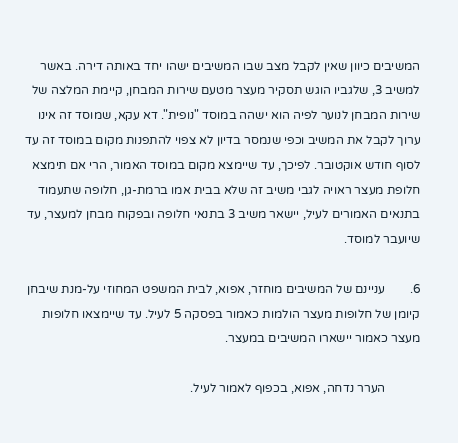המשיבים כיוון שאין לקבל מצב שבו המשיבים ישהו יחד באותה דירה. באשר למשיב 3, שלגביו הוגש תסקיר מעצר מטעם שירות המבחן, קיימת המלצה של שירות המבחן לנוער לפיה הוא ישהה במוסד "נופית". דא עקא, שמוסד זה אינו ערוך לקבל את המשיב וכפי שנמסר בדיון לא צפוי להתפנות מקום במוסד זה עד לסוף חודש אוקטובר. לפיכך, עד שיימצא מקום במוסד האמור, הרי אם תימצא חלופת מעצר ראויה לגבי משיב זה שלא בבית אמו ברמת-גן, חלופה שתעמוד בתנאים האמורים לעיל, יישאר משיב 3 בתנאי חלופה ובפקוח מבחן למעצר, עד שיועבר למוסד.

6.        עניינם של המשיבים מוחזר, אפוא, לבית המשפט המחוזי על-מנת שיבחן קיומן של חלופות מעצר הולמות כאמור בפסקה 5 לעיל. עד שיימצאו חלופות מעצר כאמור יישארו המשיבים במעצר.

           הערר נדחה, אפוא, בכפוף לאמור לעיל.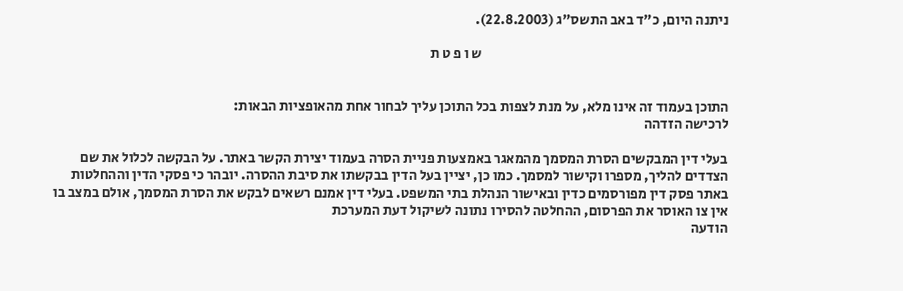ניתנה היום, כ"ד באב התשס"ג (22.8.2003).

                                                                                        ש ו פ ט ת


התוכן בעמוד זה אינו מלא, על מנת לצפות בכל התוכן עליך לבחור אחת מהאופציות הבאות:
לרכישה הזדהה

בעלי דין המבקשים הסרת המסמך מהמאגר באמצעות פניית הסרה בעמוד יצירת הקשר באתר. על הבקשה לכלול את שם הצדדים להליך, מספרו וקישור למסמך. כמו כן, יציין בעל הדין בבקשתו את סיבת ההסרה. יובהר כי פסקי הדין וההחלטות באתר פסק דין מפורסמים כדין ובאישור הנהלת בתי המשפט. בעלי דין אמנם רשאים לבקש את הסרת המסמך, אולם במצב בו אין צו האוסר את הפרסום, ההחלטה להסירו נתונה לשיקול דעת המערכת
הודעה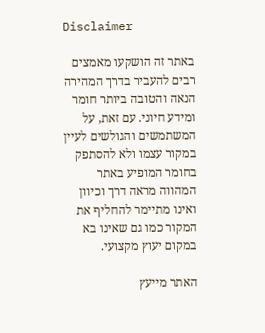Disclaimer

באתר זה הושקעו מאמצים רבים להעביר בדרך המהירה הנאה והטובה ביותר חומר ומידע חיוני. עם זאת, על המשתמשים והגולשים לעיין במקור עצמו ולא להסתפק בחומר המופיע באתר המהווה מראה דרך וכיוון ואינו מתיימר להחליף את המקור כמו גם שאינו בא במקום יעוץ מקצועי.

האתר מייעץ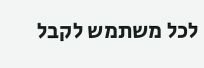לכל משתמש לקבל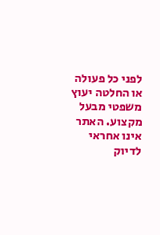לפני כל פעולה או החלטה יעוץ משפטי מבעל מקצוע. האתר אינו אחראי לדיוק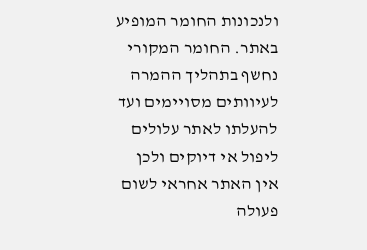ולנכונות החומר המופיע באתר. החומר המקורי נחשף בתהליך ההמרה לעיוותים מסויימים ועד להעלתו לאתר עלולים ליפול אי דיוקים ולכן אין האתר אחראי לשום פעולה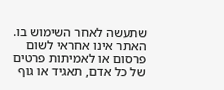שתעשה לאחר השימוש בו. האתר אינו אחראי לשום פרסום או לאמיתות פרטים של כל אדם, תאגיד או גוף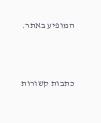המופיע באתר.




כתבות קשורות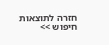חזרה לתוצאות חיפוש >>